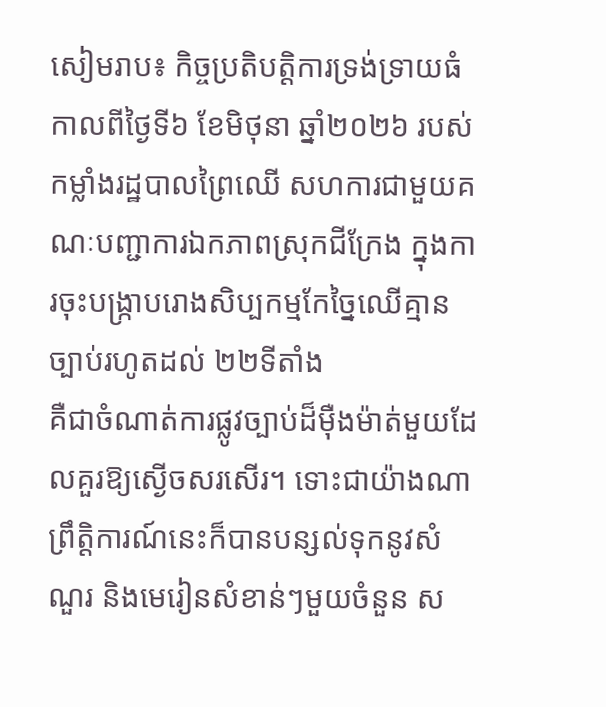សៀមរាប៖ កិច្ចប្រតិបត្តិការទ្រង់ទ្រាយធំកាលពីថ្ងៃទី៦ ខែមិថុនា ឆ្នាំ២០២៦ របស់កម្លាំងរដ្ឋបាលព្រៃឈើ សហការជាមួយគណៈបញ្ជាការឯកភាពស្រុកជីក្រែង ក្នុងការចុះបង្ក្រាបរោងសិប្បកម្មកែច្នៃឈើគ្មានច្បាប់រហូតដល់ ២២ទីតាំង
គឺជាចំណាត់ការផ្លូវច្បាប់ដ៏ម៉ឺងម៉ាត់មួយដែលគួរឱ្យស្ងើចសរសើរ។ ទោះជាយ៉ាងណា ព្រឹត្តិការណ៍នេះក៏បានបន្សល់ទុកនូវសំណួរ និងមេរៀនសំខាន់ៗមួយចំនួន ស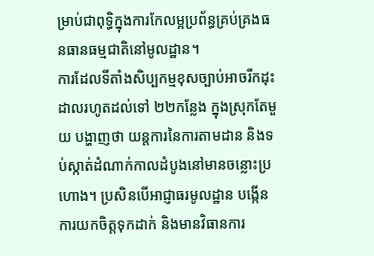ម្រាប់ជាពុទ្ធិក្នុងការកែលម្អប្រព័ន្ធគ្រប់គ្រងធនធានធម្មជាតិនៅមូលដ្ឋាន។
ការដែលទីតាំងសិប្បកម្មខុសច្បាប់អាចរីកដុះដាលរហូតដល់ទៅ ២២កន្លែង ក្នុងស្រុកតែមួយ បង្ហាញថា យន្តការនៃការតាមដាន និងទប់ស្កាត់ដំណាក់កាលដំបូងនៅមានចន្លោះប្រហោង។ ប្រសិនបើអាជ្ញាធរមូលដ្ឋាន បង្កើនការយកចិត្តទុកដាក់ និងមានវិធានការ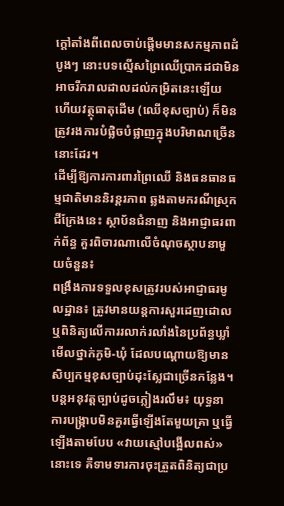ក្តៅតាំងពីពេលចាប់ផ្តើមមានសកម្មភាពដំបូងៗ នោះបទល្មើសព្រៃឈើប្រាកដជាមិនអាចរីករាលដាលដល់កម្រិតនេះឡើយ ហើយវត្ថុធាតុដើម (ឈើខុសច្បាប់) ក៏មិនត្រូវរងការបំផ្លិចបំផ្លាញក្នុងបរិមាណច្រើននោះដែរ។
ដើម្បីឱ្យការការពារព្រៃឈើ និងធនធានធម្មជាតិមាននិរន្តរភាព ឆ្លងតាមករណីស្រុកជីក្រែងនេះ ស្ថាប័នជំនាញ និងអាជ្ញាធរពាក់ព័ន្ធ គួរពិចារណាលើចំណុចស្ថាបនាមួយចំនួន៖
ពង្រឹងការទទួលខុសត្រូវរបស់អាជ្ញាធរមូលដ្ឋាន៖ ត្រូវមានយន្តការសួរដេញដោល ឬពិនិត្យលើការរលាក់រលាំងនៃប្រព័ន្ធឃ្លាំមើលថ្នាក់ភូមិ-ឃុំ ដែលបណ្តោយឱ្យមានសិប្បកម្មខុសច្បាប់ដុះស្លែជាច្រើនកន្លែង។
បន្តអនុវត្តច្បាប់ដូចភ្លៀងរលឹម៖ យុទ្ធនាការបង្ក្រាបមិនគួរធ្វើឡើងតែមួយគ្រា ឬធ្វើឡើងតាមបែប «វាយស្មៅបង្អើលពស់» នោះទេ គឺទាមទារការចុះត្រួតពិនិត្យជាប្រ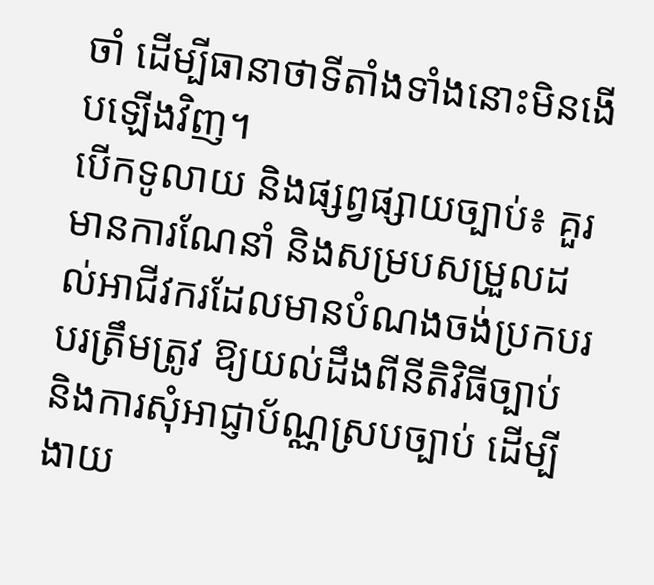ចាំ ដើម្បីធានាថាទីតាំងទាំងនោះមិនងើបឡើងវិញ។
បើកទូលាយ និងផ្សព្វផ្សាយច្បាប់៖ គួរមានការណែនាំ និងសម្របសម្រួលដល់អាជីវករដែលមានបំណងចង់ប្រកបរបរត្រឹមត្រូវ ឱ្យយល់ដឹងពីនីតិវិធីច្បាប់ និងការសុំអាជ្ញាប័ណ្ណស្របច្បាប់ ដើម្បីងាយ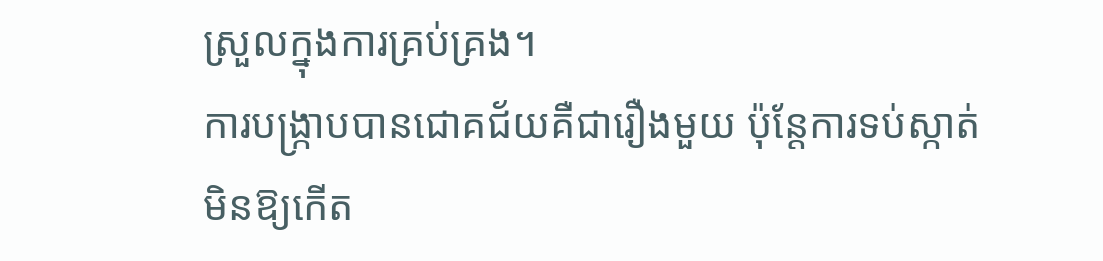ស្រួលក្នុងការគ្រប់គ្រង។
ការបង្ក្រាបបានជោគជ័យគឺជារឿងមួយ ប៉ុន្តែការទប់ស្កាត់មិនឱ្យកើត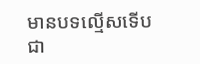មានបទល្មើសទើបជា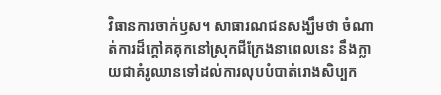វិធានការចាក់ឫស។ សាធារណជនសង្ឃឹមថា ចំណាត់ការដ៏ក្តៅគគុកនៅស្រុកជីក្រែងនាពេលនេះ នឹងក្លាយជាគំរូឈានទៅដល់ការលុបបំបាត់រោងសិប្បក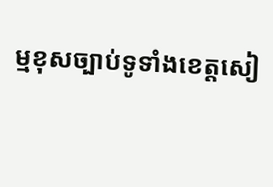ម្មខុសច្បាប់ទូទាំងខេត្តសៀ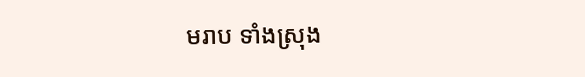មរាប ទាំងស្រុង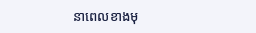នាពេលខាងមុ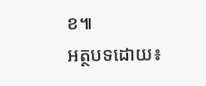ខ៕
អត្ថបទដោយ៖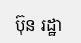ប៊ុន រដ្ឋា